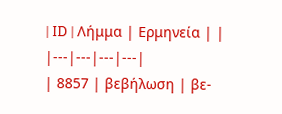| ID | Λήμμα | Ερμηνεία | |
|---|---|---|---|
| 8857 | βεβήλωση | βε-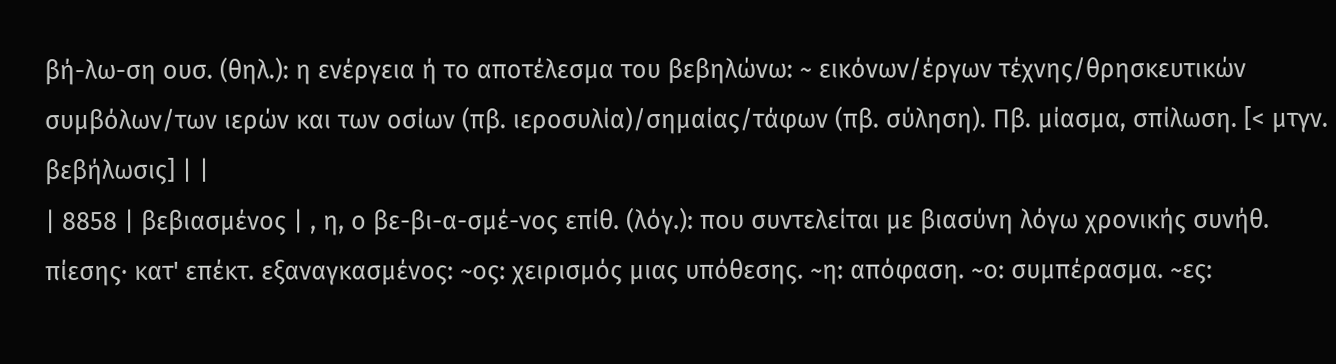βή-λω-ση ουσ. (θηλ.): η ενέργεια ή το αποτέλεσμα του βεβηλώνω: ~ εικόνων/έργων τέχνης/θρησκευτικών συμβόλων/των ιερών και των οσίων (πβ. ιεροσυλία)/σημαίας/τάφων (πβ. σύληση). Πβ. μίασμα, σπίλωση. [< μτγν. βεβήλωσις] | |
| 8858 | βεβιασμένος | , η, ο βε-βι-α-σμέ-νος επίθ. (λόγ.): που συντελείται με βιασύνη λόγω χρονικής συνήθ. πίεσης· κατ' επέκτ. εξαναγκασμένος: ~ος: χειρισμός μιας υπόθεσης. ~η: απόφαση. ~ο: συμπέρασμα. ~ες: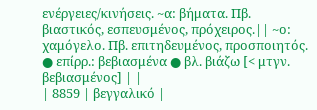ενέργειες/κινήσεις. ~α: βήματα. Πβ. βιαστικός, εσπευσμένος, πρόχειρος.|| ~ο: χαμόγελο. Πβ. επιτηδευμένος, προσποιητός. ● επίρρ.: βεβιασμένα ● βλ. βιάζω [< μτγν. βεβιασμένος] | |
| 8859 | βεγγαλικό |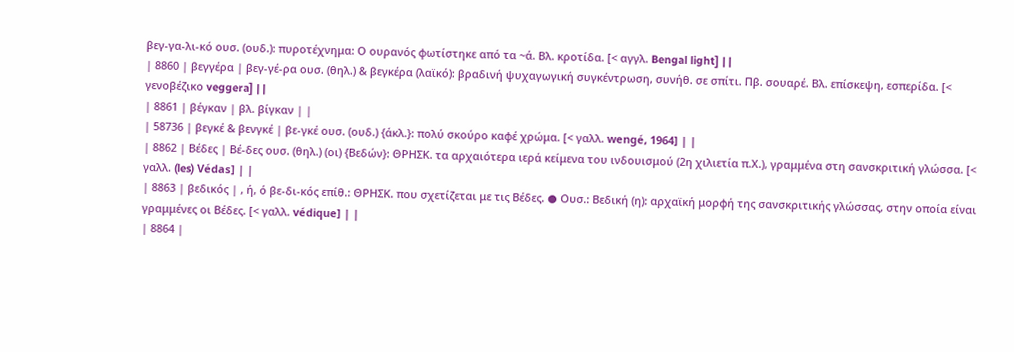βεγ-γα-λι-κό ουσ. (ουδ.): πυροτέχνημα: Ο ουρανός φωτίστηκε από τα ~ά. Βλ. κροτίδα. [< αγγλ. Bengal light] | |
| 8860 | βεγγέρα | βεγ-γέ-ρα ουσ. (θηλ.) & βεγκέρα (λαϊκό): βραδινή ψυχαγωγική συγκέντρωση, συνήθ. σε σπίτι. Πβ. σουαρέ. Βλ. επίσκεψη, εσπερίδα. [< γενοβέζικο veggera] | |
| 8861 | βέγκαν | βλ. βίγκαν | |
| 58736 | βεγκέ & βενγκέ | βε-γκέ ουσ. (ουδ.) {άκλ.}: πολύ σκούρο καφέ χρώμα. [< γαλλ. wengé, 1964] | |
| 8862 | Βέδες | Βέ-δες ουσ. (θηλ.) (οι) {Βεδών}: ΘΡΗΣΚ. τα αρχαιότερα ιερά κείμενα του ινδουισμού (2η χιλιετία π.Χ.), γραμμένα στη σανσκριτική γλώσσα. [< γαλλ. (les) Védas] | |
| 8863 | βεδικός | , ή, ό βε-δι-κός επίθ.: ΘΡΗΣΚ. που σχετίζεται με τις Βέδες. ● Ουσ.: Βεδική (η): αρχαϊκή μορφή της σανσκριτικής γλώσσας, στην οποία είναι γραμμένες οι Βέδες. [< γαλλ. védique] | |
| 8864 |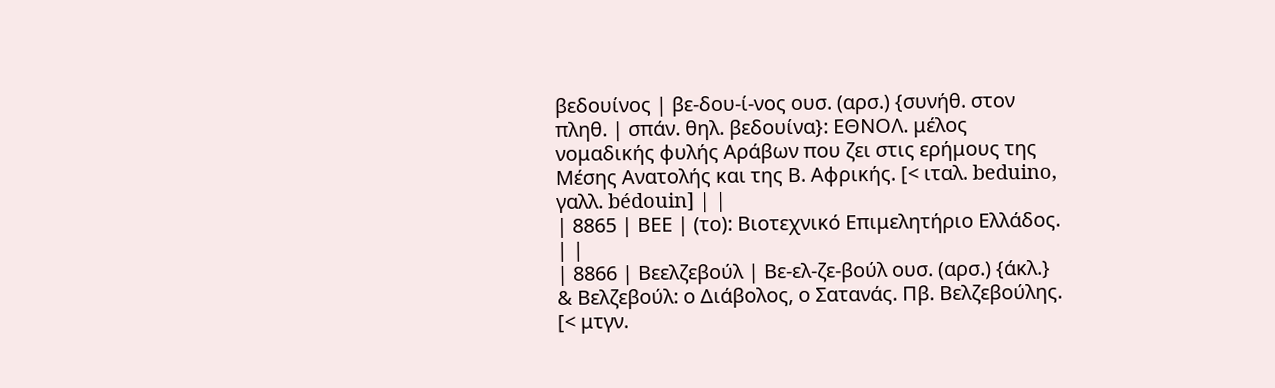βεδουίνος | βε-δου-ί-νος ουσ. (αρσ.) {συνήθ. στον πληθ. | σπάν. θηλ. βεδουίνα}: ΕΘΝΟΛ. μέλος νομαδικής φυλής Αράβων που ζει στις ερήμους της Μέσης Ανατολής και της Β. Αφρικής. [< ιταλ. beduino, γαλλ. bédouin] | |
| 8865 | ΒΕΕ | (το): Βιοτεχνικό Επιμελητήριο Ελλάδος. | |
| 8866 | Βεελζεβούλ | Βε-ελ-ζε-βούλ ουσ. (αρσ.) {άκλ.} & Βελζεβούλ: ο Διάβολος, ο Σατανάς. Πβ. Βελζεβούλης. [< μτγν.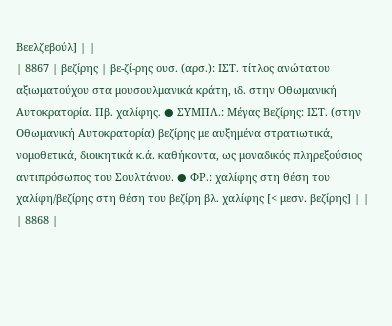Βεελζεβούλ] | |
| 8867 | βεζίρης | βε-ζί-ρης ουσ. (αρσ.): ΙΣΤ. τίτλος ανώτατου αξιωματούχου στα μουσουλμανικά κράτη, ιδ. στην Οθωμανική Αυτοκρατορία. Πβ. χαλίφης. ● ΣΥΜΠΛ.: Μέγας Βεζίρης: ΙΣΤ. (στην Οθωμανική Αυτοκρατορία) βεζίρης με αυξημένα στρατιωτικά, νομοθετικά, διοικητικά κ.ά. καθήκοντα, ως μοναδικός πληρεξούσιος αντιπρόσωπος του Σουλτάνου. ● ΦΡ.: χαλίφης στη θέση του χαλίφη/βεζίρης στη θέση του βεζίρη βλ. χαλίφης [< μεσν. βεζίρης] | |
| 8868 |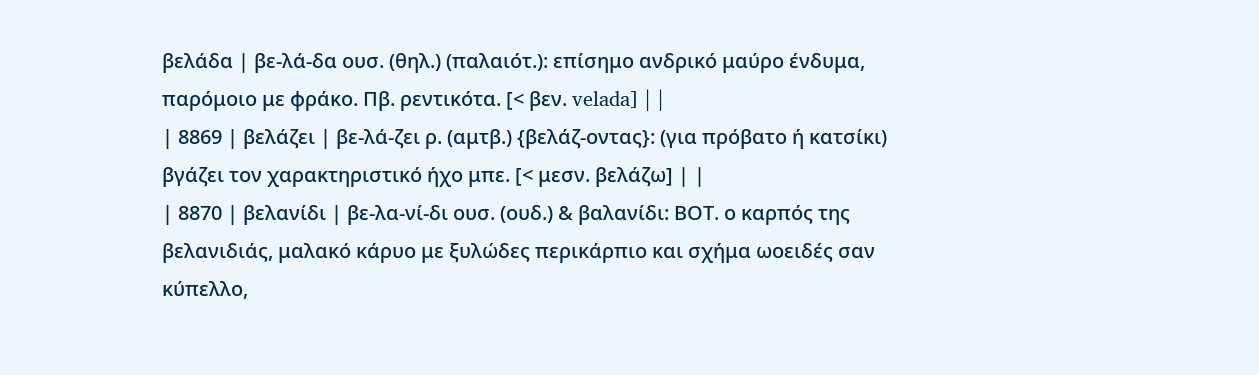βελάδα | βε-λά-δα ουσ. (θηλ.) (παλαιότ.): επίσημο ανδρικό μαύρο ένδυμα, παρόμοιο με φράκο. Πβ. ρεντικότα. [< βεν. velada] | |
| 8869 | βελάζει | βε-λά-ζει ρ. (αμτβ.) {βελάζ-οντας}: (για πρόβατο ή κατσίκι) βγάζει τον χαρακτηριστικό ήχο μπε. [< μεσν. βελάζω] | |
| 8870 | βελανίδι | βε-λα-νί-δι ουσ. (ουδ.) & βαλανίδι: ΒΟΤ. ο καρπός της βελανιδιάς, μαλακό κάρυο με ξυλώδες περικάρπιο και σχήμα ωοειδές σαν κύπελλο,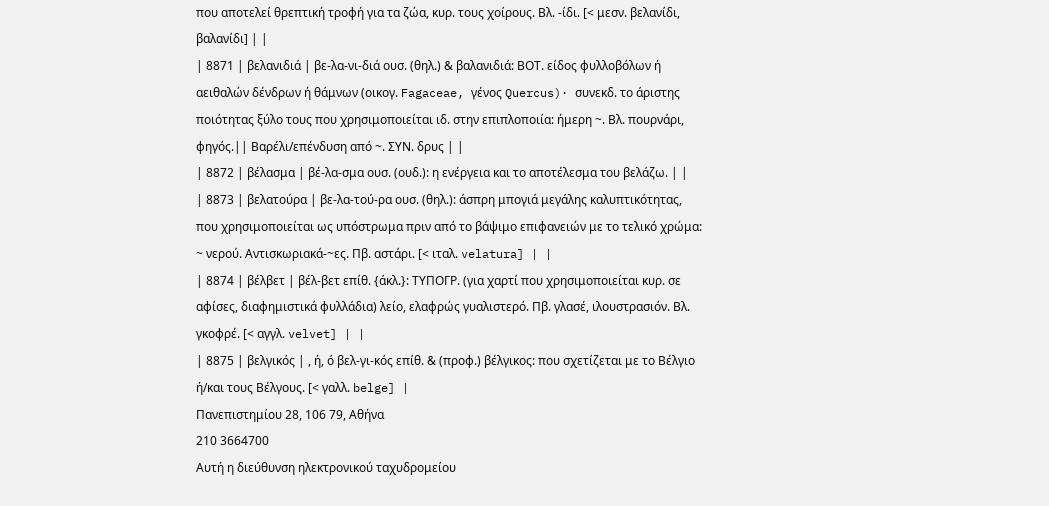που αποτελεί θρεπτική τροφή για τα ζώα, κυρ. τους χοίρους. Βλ. -ίδι. [< μεσν. βελανίδι, βαλανίδι] | |
| 8871 | βελανιδιά | βε-λα-νι-διά ουσ. (θηλ.) & βαλανιδιά: ΒΟΤ. είδος φυλλοβόλων ή αειθαλών δένδρων ή θάμνων (οικογ. Fagaceae, γένος Quercus)· συνεκδ. το άριστης ποιότητας ξύλο τους που χρησιμοποιείται ιδ. στην επιπλοποιία: ήμερη ~. Βλ. πουρνάρι, φηγός.|| Βαρέλι/επένδυση από ~. ΣΥΝ. δρυς | |
| 8872 | βέλασμα | βέ-λα-σμα ουσ. (ουδ.): η ενέργεια και το αποτέλεσμα του βελάζω. | |
| 8873 | βελατούρα | βε-λα-τού-ρα ουσ. (θηλ.): άσπρη μπογιά μεγάλης καλυπτικότητας, που χρησιμοποιείται ως υπόστρωμα πριν από το βάψιμο επιφανειών με το τελικό χρώμα: ~ νερού. Αντισκωριακά-~ες. Πβ. αστάρι. [< ιταλ. velatura] | |
| 8874 | βέλβετ | βέλ-βετ επίθ. {άκλ.}: ΤΥΠΟΓΡ. (για χαρτί που χρησιμοποιείται κυρ. σε αφίσες, διαφημιστικά φυλλάδια) λείο, ελαφρώς γυαλιστερό. Πβ. γλασέ, ιλουστρασιόν. Βλ. γκοφρέ. [< αγγλ. velvet] | |
| 8875 | βελγικός | , ή, ό βελ-γι-κός επίθ. & (προφ.) βέλγικος: που σχετίζεται με το Βέλγιο ή/και τους Βέλγους. [< γαλλ. belge] |
Πανεπιστημίου 28, 106 79, Αθήνα
210 3664700
Αυτή η διεύθυνση ηλεκτρονικού ταχυδρομείου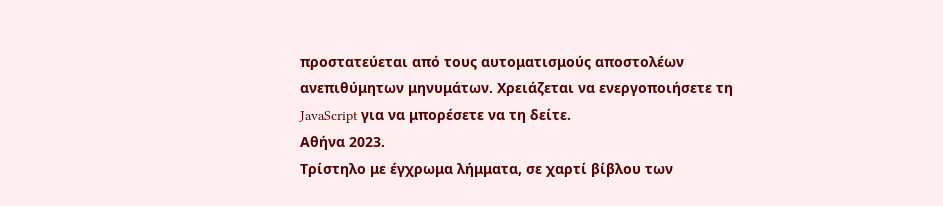προστατεύεται από τους αυτοματισμούς αποστολέων ανεπιθύμητων μηνυμάτων. Χρειάζεται να ενεργοποιήσετε τη JavaScript για να μπορέσετε να τη δείτε.
Αθήνα 2023.
Τρίστηλο με έγχρωμα λήμματα, σε χαρτί βίβλου των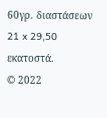60γρ. διαστάσεων 21 x 29,50 εκατοστά.
© 2022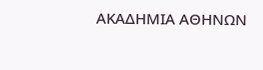ΑΚΑΔΗΜΙΑ ΑΘΗΝΩΝ